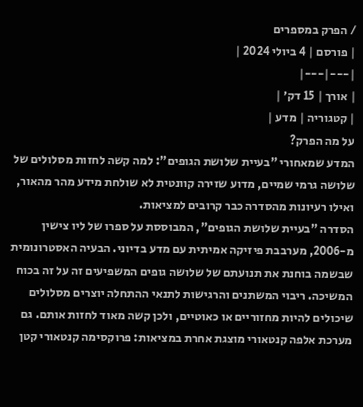/ הפרק במספרים
| פורסם | 4 ביולי 2024 |
|---|---|
| אורך | 15 דק׳ |
| קטגוריה | מדע |
על מה הפרק?
המדע שמאחורי "בעיית שלושת הגופים": למה קשה לחזות מסלולים של שלושה גרמי שמיים, מדוע שזירה קוונטית לא שולחת מידע מהר מהאור, ואילו רעיונות מהסדרה כבר קרובים למציאות.
הסדרה "בעיית שלושת הגופים", המבוססת על ספרו של ליו צישין מ-2006, מערבבת פיזיקה אמיתית עם מדע בדיוני. הבעיה האסטרונומית שבשמה בוחנת את תנועתם של שלושה גופים המשפיעים זה על זה בכוח המשיכה. ריבוי המשתנים והרגישות לתנאי ההתחלה יוצרים מסלולים שיכולים להיות מחזוריים או כאוטיים, ולכן קשה מאוד לחזות אותם. גם מערכת אלפה קנטאורי מוצגת אחרת במציאות: פרוקסימה קנטאורי קטן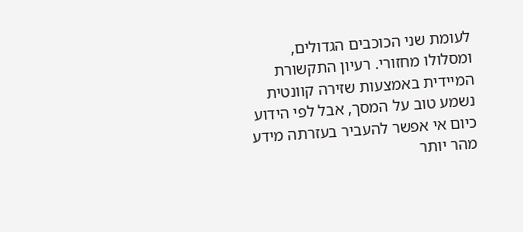לעומת שני הכוכבים הגדולים, ומסלולו מחזורי. רעיון התקשורת המיידית באמצעות שזירה קוונטית נשמע טוב על המסך, אבל לפי הידוע כיום אי אפשר להעביר בעזרתה מידע מהר יותר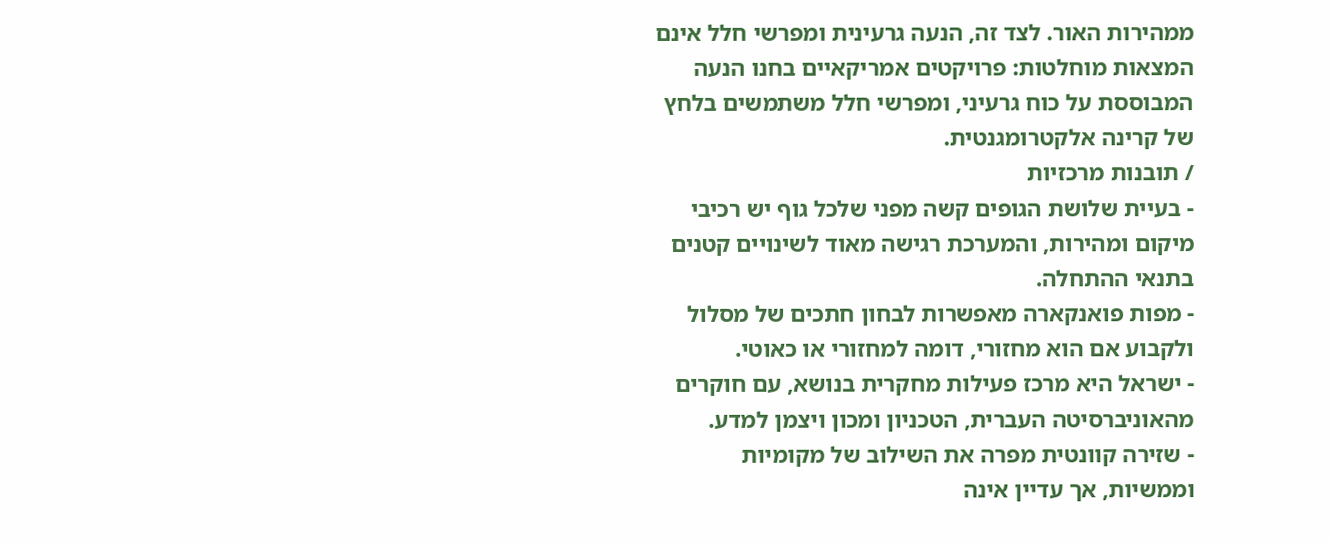ממהירות האור. לצד זה, הנעה גרעינית ומפרשי חלל אינם המצאות מוחלטות: פרויקטים אמריקאיים בחנו הנעה המבוססת על כוח גרעיני, ומפרשי חלל משתמשים בלחץ של קרינה אלקטרומגנטית.
/ תובנות מרכזיות
- בעיית שלושת הגופים קשה מפני שלכל גוף יש רכיבי מיקום ומהירות, והמערכת רגישה מאוד לשינויים קטנים בתנאי ההתחלה.
- מפות פואנקארה מאפשרות לבחון חתכים של מסלול ולקבוע אם הוא מחזורי, דומה למחזורי או כאוטי.
- ישראל היא מרכז פעילות מחקרית בנושא, עם חוקרים מהאוניברסיטה העברית, הטכניון ומכון ויצמן למדע.
- שזירה קוונטית מפרה את השילוב של מקומיות וממשיות, אך עדיין אינה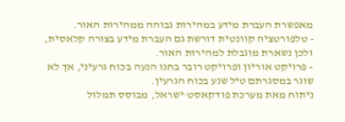מאפשרת העברת מידע במהירות גבוהה ממהירות האור.
- טלפורטציה קוונטית דורשת גם העברת מידע בצורה קלאסית, ולכן נשארת מוגבלת למהירות האור.
- פרויקט אוריון ופרויקט רובר בחנו הנעה בכוח גרעיני, אך לא שוגר במסגרתם טיל שנע בכוח הגרעין.
ניתוח מאת מערכת פודקאסט·ישראל, מבוסס תמלול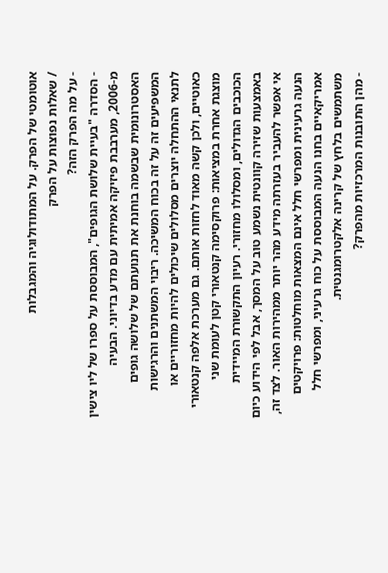אוטומטי של הפרק. על המתודולוגיה והמגבלות
/ שאלות נפוצות על הפרק
- על מה הפרק הזה?
- הסדרה "בעיית שלושת הגופים", המבוססת על ספרו של ליו צישין מ-2006, מערבבת פיזיקה אמיתית עם מדע בדיוני. הבעיה האסטרונומית שבשמה בוחנת את תנועתם של שלושה גופים המשפיעים זה על זה בכוח המשיכה. ריבוי המשתנים והרגישות לתנאי ההתחלה יוצרים מסלולים שיכולים להיות מחזוריים או כאוטיים, ולכן קשה מאוד לחזות אותם. גם מערכת אלפה קנטאורי מוצגת אחרת במציאות: פרוקסימה קנטאורי קטן לעומת שני הכוכבים הגדולים, ומסלולו מחזורי. רעיון התקשורת המיידית באמצעות שזירה קוונטית נשמע טוב על המסך, אבל לפי הידוע כיום אי אפשר להעביר בעזרתה מידע מהר יותר ממהירות האור. לצד זה, הנעה גרעינית ומפרשי חלל אינם המצאות מוחלטות: פרויקטים אמריקאיים בחנו הנעה המבוססת על כוח גרעיני, ומפרשי חלל משתמשים בלחץ של קרינה אלקטרומגנטית.
- מהן התובנות המרכזיות מהפרק?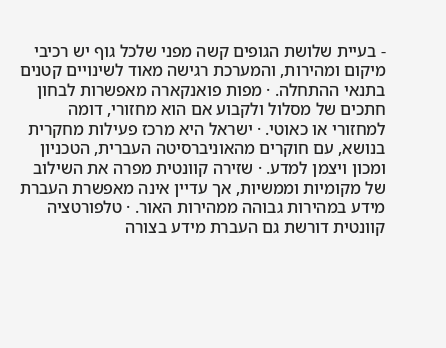- בעיית שלושת הגופים קשה מפני שלכל גוף יש רכיבי מיקום ומהירות, והמערכת רגישה מאוד לשינויים קטנים בתנאי ההתחלה. · מפות פואנקארה מאפשרות לבחון חתכים של מסלול ולקבוע אם הוא מחזורי, דומה למחזורי או כאוטי. · ישראל היא מרכז פעילות מחקרית בנושא, עם חוקרים מהאוניברסיטה העברית, הטכניון ומכון ויצמן למדע. · שזירה קוונטית מפרה את השילוב של מקומיות וממשיות, אך עדיין אינה מאפשרת העברת מידע במהירות גבוהה ממהירות האור. · טלפורטציה קוונטית דורשת גם העברת מידע בצורה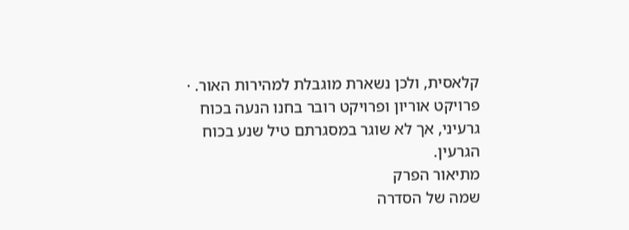קלאסית, ולכן נשארת מוגבלת למהירות האור. · פרויקט אוריון ופרויקט רובר בחנו הנעה בכוח גרעיני, אך לא שוגר במסגרתם טיל שנע בכוח הגרעין.
מתיאור הפרק
שמה של הסדרה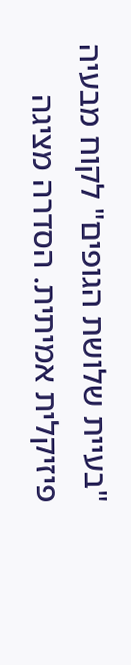"בעיית שלושת הגופים" לקוח מבעיה פיזיקלית אמיתית. הסדרה מציגה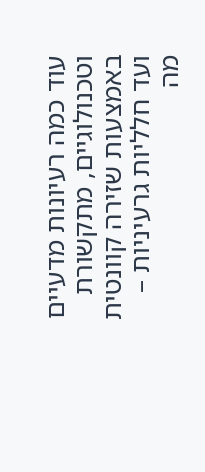עוד כמה רעיונות מדעיים וטכנולוגיים, מתקשורת באמצעות שזירה קוונטית ועד חלליות גרעיניות – מה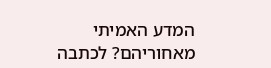המדע האמיתי מאחוריהם? לכתבה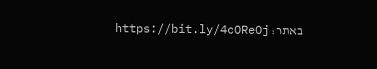באתר: https://bit.ly/4cOReOj